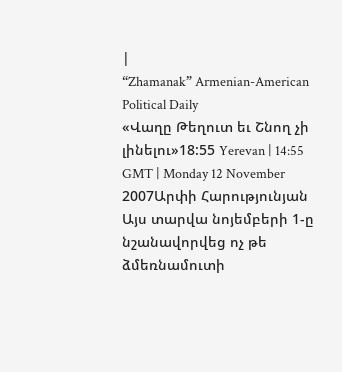|
“Zhamanak” Armenian-American Political Daily
«Վաղը Թեղուտ եւ Շնող չի լինելու»18:55 Yerevan | 14:55 GMT | Monday 12 November 2007Արփի Հարությունյան
Այս տարվա նոյեմբերի 1-ը նշանավորվեց ոչ թե ձմեռնամուտի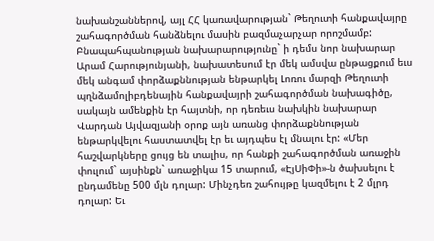նախանշաններով, այլ ՀՀ կառավարության` Թեղուտի հանքավայրը շահագործման հանձնելու մասին բազմաչարչար որոշմամբ:
Բնապահպանության նախարարությունը` ի դեմս նոր նախարար Արամ Հարությունյանի, նախատեսում էր մեկ ամսվա ընթացքում եւս մեկ անգամ փորձաքննության ենթարկել Լոռու մարզի Թեղուտի պղնձամոլիբդենային հանքավայրի շահագործման նախագիծը, սակայն ամենքին էր հայտնի, որ դեռեւս նախկին նախարար Վարդան Այվազյանի օրոք այն առանց փորձաքննության ենթարկվելու հաստատվել էր եւ այդպես էլ մնալու էր: «Մեր հաշվարկները ցույց են տալիս, որ հանքի շահագործման առաջին փուլում` այսինքն` առաջիկա 15 տարում, «ԷյՍիՓի»-ն ծախսելու է ընդամենը 500 մլն դոլար: Մինչդեռ շահույթը կազմելու է 2 մլրդ դոլար: Եւ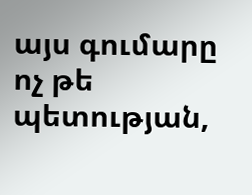այս գումարը ոչ թե պետության,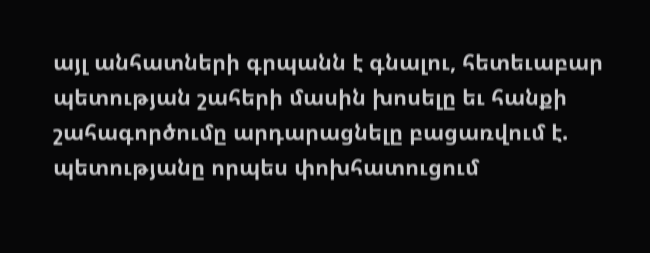այլ անհատների գրպանն է գնալու, հետեւաբար պետության շահերի մասին խոսելը եւ հանքի շահագործումը արդարացնելը բացառվում է. պետությանը որպես փոխհատուցում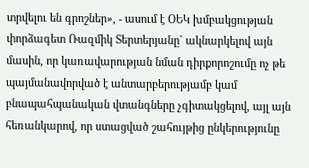տրվելու են գրոշներ», - ասում է ՕԵԿ խմբակցության փորձագետ Ռազմիկ Տերտերյանը` ակնարկելով այն մասին, որ կառավարության նման դիրքորոշումը ոչ թե պայմանավորված է անտարբերությամբ կամ բնապահպանական վտանգները չգիտակցելով, այլ այն հեռանկարով, որ ստացված շահույթից ընկերությունը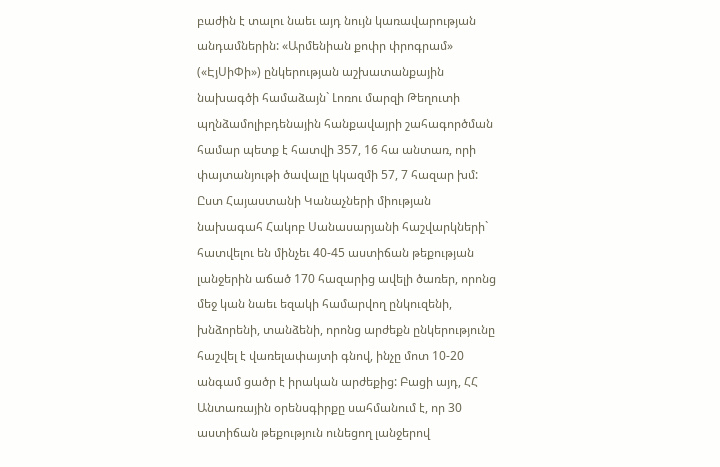բաժին է տալու նաեւ այդ նույն կառավարության անդամներին: «Արմենիան քոփր փրոգրամ» («ԷյՍիՓի») ընկերության աշխատանքային նախագծի համաձայն` Լոռու մարզի Թեղուտի պղնձամոլիբդենային հանքավայրի շահագործման համար պետք է հատվի 357, 16 հա անտառ, որի փայտանյութի ծավալը կկազմի 57, 7 հազար խմ: Ըստ Հայաստանի Կանաչների միության նախագահ Հակոբ Սանասարյանի հաշվարկների` հատվելու են մինչեւ 40-45 աստիճան թեքության լանջերին աճած 170 հազարից ավելի ծառեր, որոնց մեջ կան նաեւ եզակի համարվող ընկուզենի, խնձորենի, տանձենի, որոնց արժեքն ընկերությունը հաշվել է վառելափայտի գնով, ինչը մոտ 10-20 անգամ ցածր է իրական արժեքից: Բացի այդ, ՀՀ Անտառային օրենսգիրքը սահմանում է, որ 30 աստիճան թեքություն ունեցող լանջերով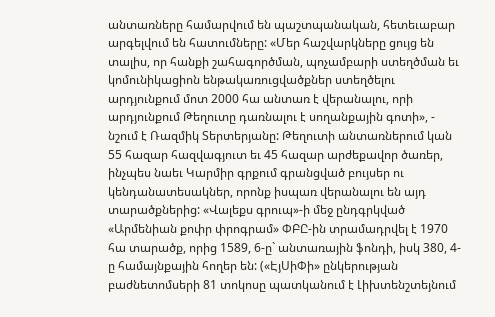անտառները համարվում են պաշտպանական, հետեւաբար արգելվում են հատումները: «Մեր հաշվարկները ցույց են տալիս, որ հանքի շահագործման, պոչամբարի ստեղծման եւ կոմունիկացիոն ենթակառուցվածքներ ստեղծելու արդյունքում մոտ 2000 հա անտառ է վերանալու, որի արդյունքում Թեղուտը դառնալու է սողանքային գոտի», - նշում է Ռազմիկ Տերտերյանը: Թեղուտի անտառներում կան 55 հազար հազվագյուտ եւ 45 հազար արժեքավոր ծառեր, ինչպես նաեւ Կարմիր գրքում գրանցված բույսեր ու կենդանատեսակներ, որոնք իսպառ վերանալու են այդ տարածքներից: «Վալեքս գրուպ»-ի մեջ ընդգրկված «Արմենիան քոփր փրոգրամ» ՓԲԸ-ին տրամադրվել է 1970 հա տարածք, որից 1589, 6-ը` անտառային ֆոնդի, իսկ 380, 4-ը համայնքային հողեր են: («ԷյՍիՓի» ընկերության բաժնետոմսերի 81 տոկոսը պատկանում է Լիխտենշտեյնում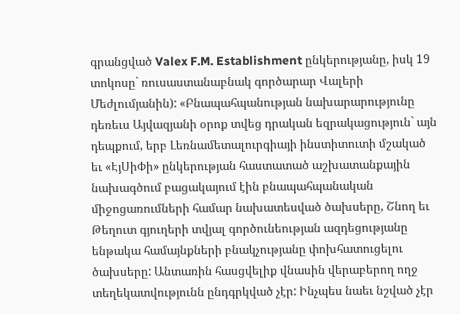գրանցված Valex F.M. Establishment ընկերությանը, իսկ 19 տոկոսը` ռուսաստանաբնակ գործարար Վալերի Մեժլումյանին): «Բնապահպանության նախարարությունը դեռեւս Այվազյանի օրոք տվեց դրական եզրակացություն` այն դեպքում, երբ Լեռնամետալուրգիայի ինստիտուտի մշակած եւ «ԷյՍիՓի» ընկերության հաստատած աշխատանքային նախագծում բացակայում էին բնապահպանական միջոցառումների համար նախատեսված ծախսերը, Շնող եւ Թեղուտ գյուղերի տվյալ գործունեության ազդեցությանը ենթակա համայնքների բնակչությանը փոխհատուցելու ծախսերը: Անտառին հասցվելիք վնասին վերաբերող ողջ տեղեկատվությունն ընդգրկված չէր: Ինչպես նաեւ նշված չէր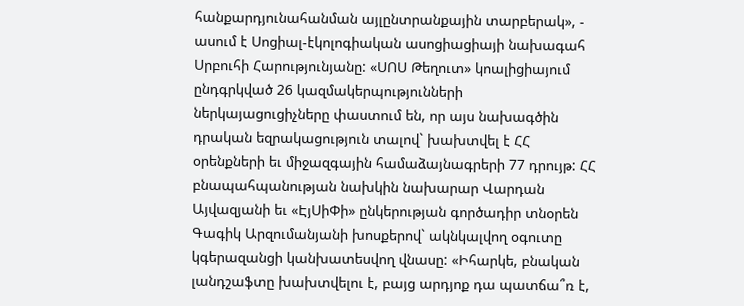հանքարդյունահանման այլընտրանքային տարբերակ», - ասում է Սոցիալ-էկոլոգիական ասոցիացիայի նախագահ Սրբուհի Հարությունյանը: «ՍՈՍ Թեղուտ» կոալիցիայում ընդգրկված 26 կազմակերպությունների ներկայացուցիչները փաստում են, որ այս նախագծին դրական եզրակացություն տալով` խախտվել է ՀՀ օրենքների եւ միջազգային համաձայնագրերի 77 դրույթ: ՀՀ բնապահպանության նախկին նախարար Վարդան Այվազյանի եւ «ԷյՍիՓի» ընկերության գործադիր տնօրեն Գագիկ Արզումանյանի խոսքերով` ակնկալվող օգուտը կգերազանցի կանխատեսվող վնասը: «Իհարկե, բնական լանդշաֆտը խախտվելու է, բայց արդյոք դա պատճա՞ռ է,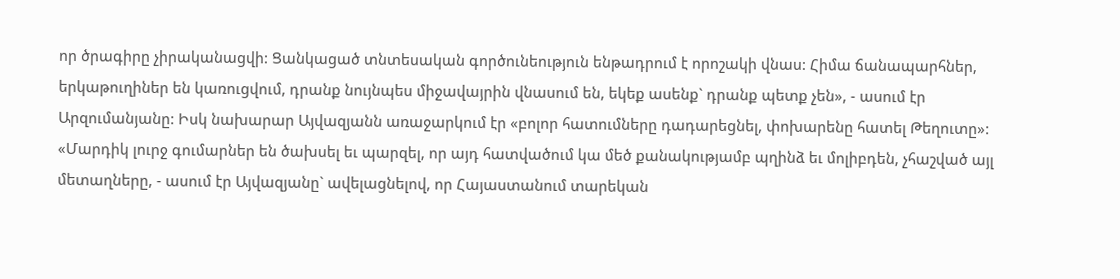որ ծրագիրը չիրականացվի: Ցանկացած տնտեսական գործունեություն ենթադրում է որոշակի վնաս: Հիմա ճանապարհներ, երկաթուղիներ են կառուցվում, դրանք նույնպես միջավայրին վնասում են, եկեք ասենք` դրանք պետք չեն», - ասում էր Արզումանյանը: Իսկ նախարար Այվազյանն առաջարկում էր «բոլոր հատումները դադարեցնել, փոխարենը հատել Թեղուտը»: «Մարդիկ լուրջ գումարներ են ծախսել եւ պարզել, որ այդ հատվածում կա մեծ քանակությամբ պղինձ եւ մոլիբդեն, չհաշված այլ մետաղները, - ասում էր Այվազյանը` ավելացնելով, որ Հայաստանում տարեկան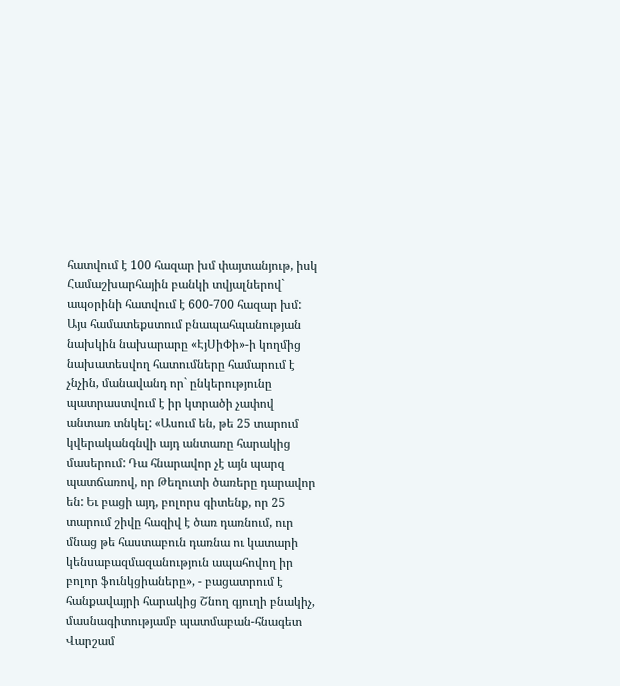հատվում է 100 հազար խմ փայտանյութ, իսկ Համաշխարհային բանկի տվյալներով` ապօրինի հատվում է 600-700 հազար խմ: Այս համատեքստում բնապահպանության նախկին նախարարը «ԷյՍիՓի»-ի կողմից նախատեսվող հատումները համարում է չնչին, մանավանդ որ` ընկերությունը պատրաստվում է իր կտրածի չափով անտառ տնկել: «Ասում են, թե 25 տարում կվերականգնվի այդ անտառը հարակից մասերում: Դա հնարավոր չէ այն պարզ պատճառով, որ Թեղուտի ծառերը դարավոր են: Եւ բացի այդ, բոլորս գիտենք, որ 25 տարում շիվը հազիվ է ծառ դառնում, ուր մնաց թե հաստաբուն դառնա ու կատարի կենսաբազմազանություն ապահովող իր բոլոր ֆունկցիաները», - բացատրում է հանքավայրի հարակից Շնող գյուղի բնակիչ, մասնագիտությամբ պատմաբան-հնագետ Վարշամ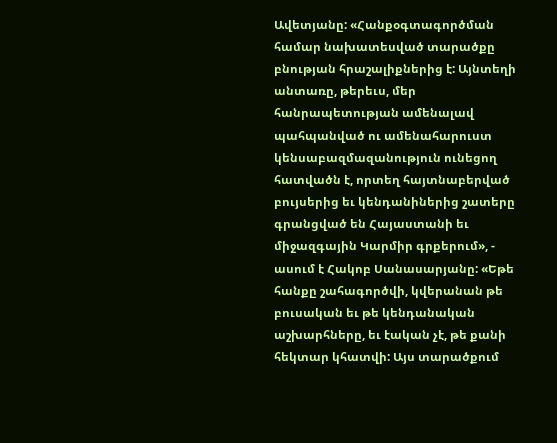Ավետյանը: «Հանքօգտագործման համար նախատեսված տարածքը բնության հրաշալիքներից է: Այնտեղի անտառը, թերեւս, մեր հանրապետության ամենալավ պահպանված ու ամենահարուստ կենսաբազմազանություն ունեցող հատվածն է, որտեղ հայտնաբերված բույսերից եւ կենդանիներից շատերը գրանցված են Հայաստանի եւ միջազգային Կարմիր գրքերում», - ասում է Հակոբ Սանասարյանը: «Եթե հանքը շահագործվի, կվերանան թե բուսական եւ թե կենդանական աշխարհները, եւ էական չէ, թե քանի հեկտար կհատվի: Այս տարածքում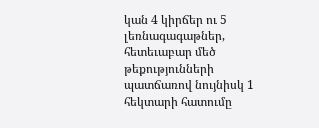կան 4 կիրճեր ու 5 լեռնագագաթներ, հետեւաբար մեծ թեքությունների պատճառով նույնիսկ 1 հեկտարի հատումը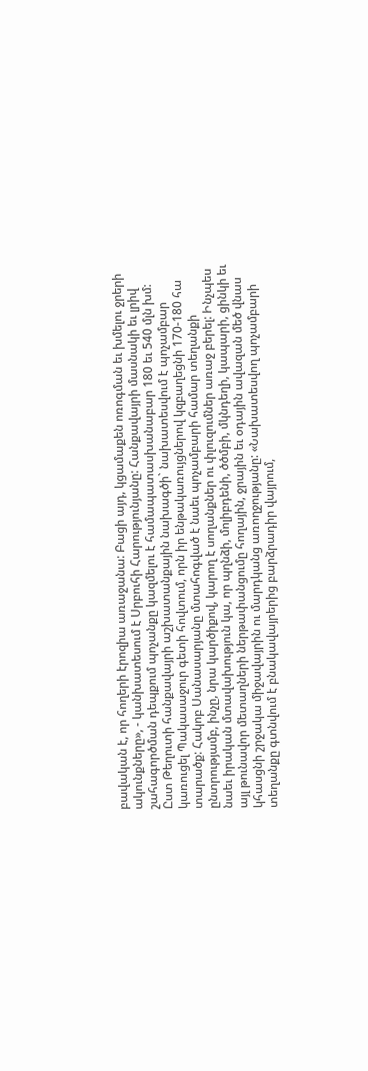բավական է, որ հողերի էրոզիա առաջանա: Բացի այդ, կցամաքեն ոռոգման եւ խմելու ջրերի ակունքները», - կանխատեսում է Սրբուհի Հարությունյանը: Հանքավայրի մասնակի եւ լրիվ շահագործման դեպքում պոչանքը կազմելու է համապատասխանաբար 180 եւ 540 մլն խմ: Ըստ Թեղուտի հանքավայրի աշխատանքային նախագծի` նախատեսվում է պոչամբար կառուցել Պակասաջուր գետի հովտում, որն իր ենթակառույցներով կզբաղեցնի 170-180 հա տարածք: Հակոբ Սանասարյանը մտահոգված է նաեւ պոչամբարի համար տեղանքի ընտրությամբ, ինչը, նրա կարծիքով, կարող է սողանքներ ու փլուզումներ առաջ բերել: Ինչպես նաեւ իրական մտավախություն կա, որ պղնձի, մոլիբդենի, ծծմբի, մկնդեղի, կապարի, ցինկի եւ այլ թունավոր մետաղների ներթափանցումը հողային, ջրային եւ օդային ավազան մեծ վնաս կհասցնի շրջակա միջավայրին ու մարդկանց առողջությանը: «Նախատեսվող պոչամբարի տեղանքը գտնվում է բնակավայրերից բարձրադիր վայրում,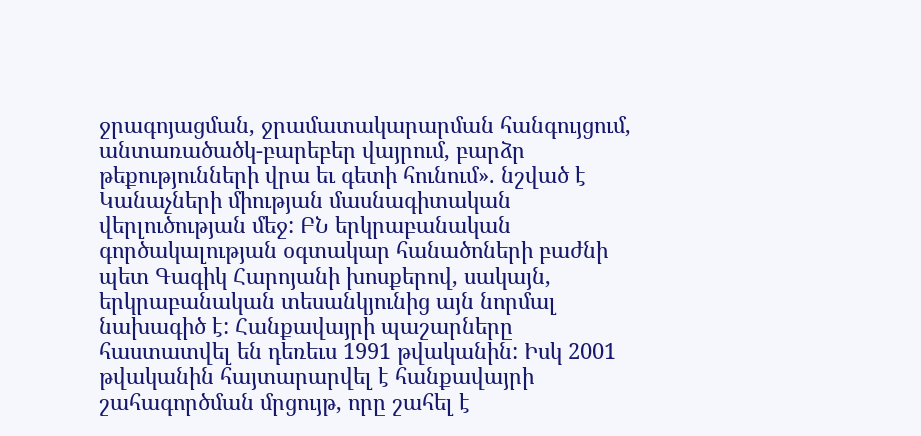ջրագոյացման, ջրամատակարարման հանգույցում, անտառածածկ-բարեբեր վայրում, բարձր թեքությունների վրա եւ գետի հունում». նշված է Կանաչների միության մասնագիտական վերլուծության մեջ: ԲՆ երկրաբանական գործակալության օգտակար հանածոների բաժնի պետ Գագիկ Հարոյանի խոսքերով, սակայն, երկրաբանական տեսանկյունից այն նորմալ նախագիծ է: Հանքավայրի պաշարները հաստատվել են դեռեւս 1991 թվականին: Իսկ 2001 թվականին հայտարարվել է հանքավայրի շահագործման մրցույթ, որը շահել է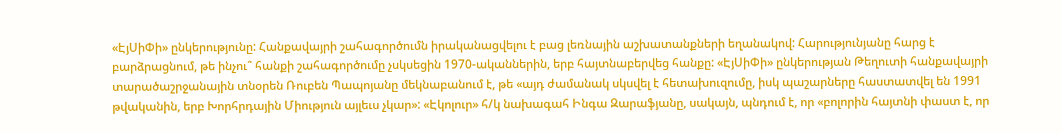«ԷյՍիՓի» ընկերությունը: Հանքավայրի շահագործումն իրականացվելու է բաց լեռնային աշխատանքների եղանակով: Հարությունյանը հարց է բարձրացնում, թե ինչու՞ հանքի շահագործումը չսկսեցին 1970-ականներին, երբ հայտնաբերվեց հանքը: «ԷյՍիՓի» ընկերության Թեղուտի հանքավայրի տարածաշրջանային տնօրեն Ռուբեն Պապոյանը մեկնաբանում է, թե «այդ ժամանակ սկսվել է հետախուզումը, իսկ պաշարները հաստատվել են 1991 թվականին, երբ Խորհրդային Միություն այլեւս չկար»: «Էկոլուր» հ/կ նախագահ Ինգա Զարաֆյանը, սակայն, պնդում է, որ «բոլորին հայտնի փաստ է, որ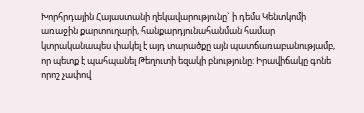Խորհրդային Հայաստանի ղեկավարությունը` ի դեմս Կենտկոմի առաջին քարտուղարի, հանքարդյունահանման համար կտրականապես փակել է այդ տարածքը այն պատճառաբանությամբ, որ պետք է պահպանել Թեղուտի եզակի բնությունը: Իրավիճակը գոնե որոշ չափով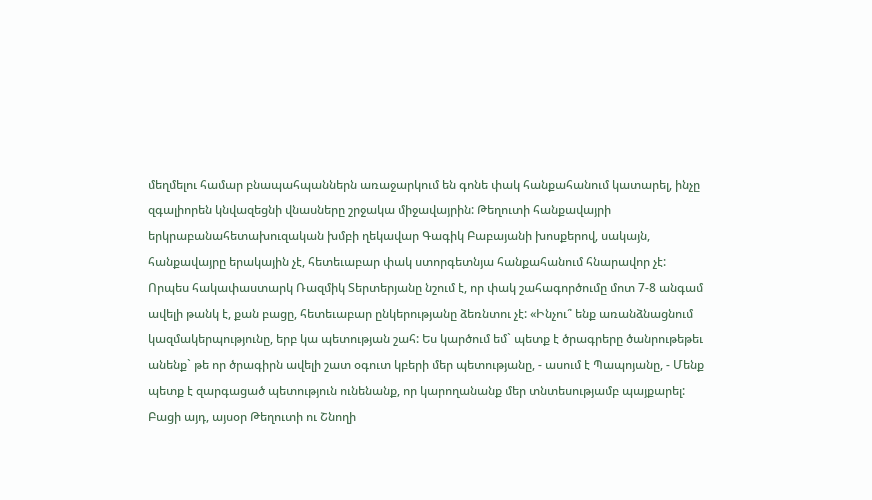մեղմելու համար բնապահպաններն առաջարկում են գոնե փակ հանքահանում կատարել, ինչը զգալիորեն կնվազեցնի վնասները շրջակա միջավայրին: Թեղուտի հանքավայրի երկրաբանահետախուզական խմբի ղեկավար Գագիկ Բաբայանի խոսքերով, սակայն, հանքավայրը երակային չէ, հետեւաբար փակ ստորգետնյա հանքահանում հնարավոր չէ: Որպես հակափաստարկ Ռազմիկ Տերտերյանը նշում է, որ փակ շահագործումը մոտ 7-8 անգամ ավելի թանկ է, քան բացը, հետեւաբար ընկերությանը ձեռնտու չէ: «Ինչու՞ ենք առանձնացնում կազմակերպությունը, երբ կա պետության շահ: Ես կարծում եմ` պետք է ծրագրերը ծանրութեթեւ անենք` թե որ ծրագիրն ավելի շատ օգուտ կբերի մեր պետությանը, - ասում է Պապոյանը, - Մենք պետք է զարգացած պետություն ունենանք, որ կարողանանք մեր տնտեսությամբ պայքարել: Բացի այդ, այսօր Թեղուտի ու Շնողի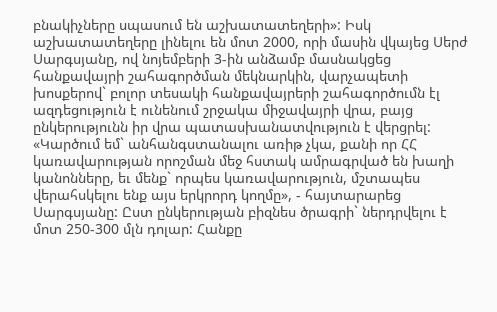բնակիչները սպասում են աշխատատեղերի»: Իսկ աշխատատեղերը լինելու են մոտ 2000, որի մասին վկայեց Սերժ Սարգսյանը, ով նոյեմբերի 3-ին անձամբ մասնակցեց հանքավայրի շահագործման մեկնարկին, վարչապետի խոսքերով` բոլոր տեսակի հանքավայրերի շահագործումն էլ ազդեցություն է ունենում շրջակա միջավայրի վրա, բայց ընկերությունն իր վրա պատասխանատվություն է վերցրել: «Կարծում եմ` անհանգստանալու առիթ չկա, քանի որ ՀՀ կառավարության որոշման մեջ հստակ ամրագրված են խաղի կանոնները, եւ մենք` որպես կառավարություն, մշտապես վերահսկելու ենք այս երկրորդ կողմը», - հայտարարեց Սարգսյանը: Ըստ ընկերության բիզնես ծրագրի` ներդրվելու է մոտ 250-300 մլն դոլար: Հանքը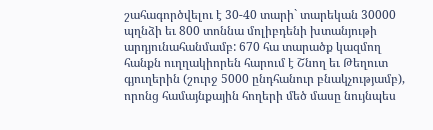շահագործվելու է 30-40 տարի` տարեկան 30000 պղնձի եւ 800 տոննա մոլիբդենի խտանյութի արդյունահանմամբ: 670 հա տարածք կազմող հանքն ուղղակիորեն հարում է Շնող եւ Թեղուտ գյուղերին (շուրջ 5000 ընդհանուր բնակչությամբ), որոնց համայնքային հողերի մեծ մասը նույնպես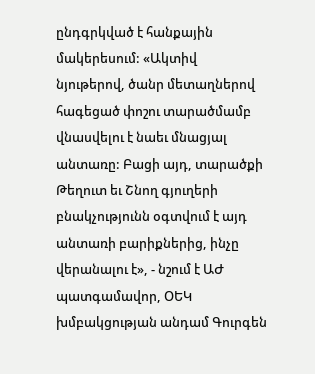ընդգրկված է հանքային մակերեսում: «Ակտիվ նյութերով, ծանր մետաղներով հագեցած փոշու տարածմամբ վնասվելու է նաեւ մնացյալ անտառը: Բացի այդ, տարածքի Թեղուտ եւ Շնող գյուղերի բնակչությունն օգտվում է այդ անտառի բարիքներից, ինչը վերանալու է», - նշում է ԱԺ պատգամավոր, ՕԵԿ խմբակցության անդամ Գուրգեն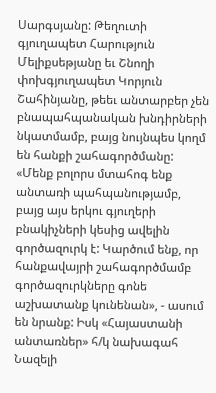Սարգսյանը: Թեղուտի գյուղապետ Հարություն Մելիքսեթյանը եւ Շնողի փոխգյուղապետ Կորյուն Շահինյանը, թեեւ անտարբեր չեն բնապահպանական խնդիրների նկատմամբ, բայց նույնպես կողմ են հանքի շահագործմանը: «Մենք բոլորս մտահոգ ենք անտառի պահպանությամբ, բայց այս երկու գյուղերի բնակիչների կեսից ավելին գործազուրկ է: Կարծում ենք, որ հանքավայրի շահագործմամբ գործազուրկները գոնե աշխատանք կունենան», - ասում են նրանք: Իսկ «Հայաստանի անտառներ» հ/կ նախագահ Նազելի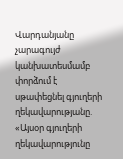Վարդանյանը չարագույժ կանխատեսմամբ փորձում է սթափեցնել գյուղերի ղեկավարությանը. «Այսօր գյուղերի ղեկավարությունը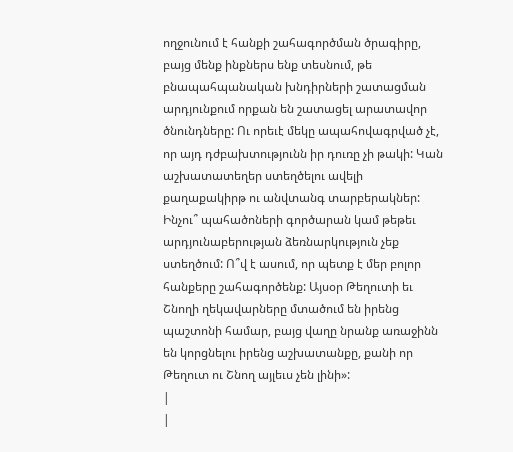ողջունում է հանքի շահագործման ծրագիրը, բայց մենք ինքներս ենք տեսնում, թե բնապահպանական խնդիրների շատացման արդյունքում որքան են շատացել արատավոր ծնունդները: Ու որեւէ մեկը ապահովագրված չէ, որ այդ դժբախտությունն իր դուռը չի թակի: Կան աշխատատեղեր ստեղծելու ավելի քաղաքակիրթ ու անվտանգ տարբերակներ: Ինչու՞ պահածոների գործարան կամ թեթեւ արդյունաբերության ձեռնարկություն չեք ստեղծում: Ո՞վ է ասում, որ պետք է մեր բոլոր հանքերը շահագործենք: Այսօր Թեղուտի եւ Շնողի ղեկավարները մտածում են իրենց պաշտոնի համար, բայց վաղը նրանք առաջինն են կորցնելու իրենց աշխատանքը, քանի որ Թեղուտ ու Շնող այլեւս չեն լինի»:
|
|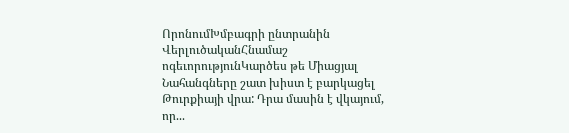ՈրոնումԽմբագրի ընտրանին
ՎերլուծականՀնամաշ ոգեւորությունԿարծես թե Միացյալ Նահանգները շատ խիստ է բարկացել Թուրքիայի վրա: Դրա մասին է վկայում, որ...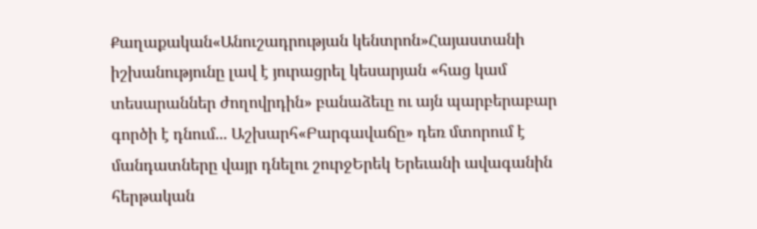Քաղաքական«Անուշադրության կենտրոն»Հայաստանի իշխանությունը լավ է յուրացրել կեսարյան «հաց կամ տեսարաններ ժողովրդին» բանաձեւը ու այն պարբերաբար գործի է դնում... Աշխարհ«Բարգավաճը» դեռ մտորում է մանդատները վայր դնելու շուրջԵրեկ Երեւանի ավագանին հերթական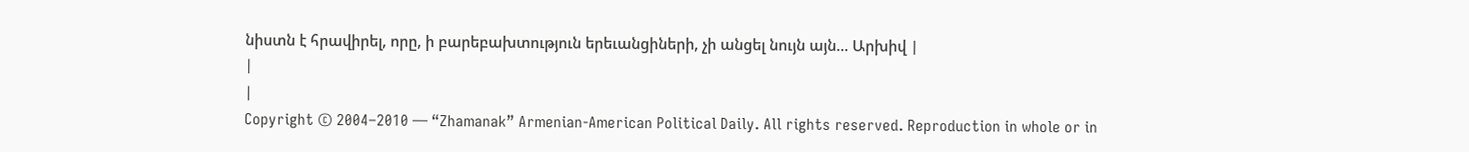նիստն է հրավիրել, որը, ի բարեբախտություն երեւանցիների, չի անցել նույն այն... Արխիվ |
|
|
Copyright © 2004–2010 — “Zhamanak” Armenian-American Political Daily. All rights reserved. Reproduction in whole or in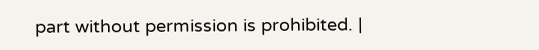part without permission is prohibited. |